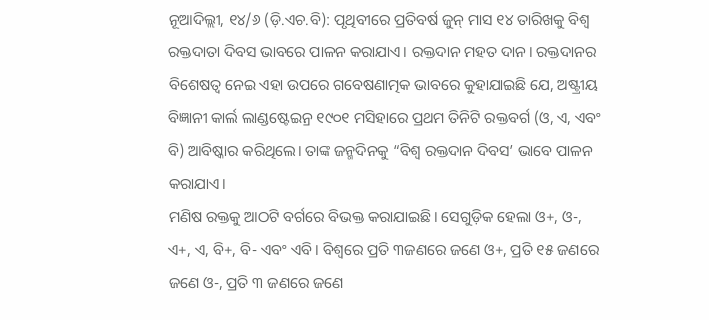ନୂଆଦିଲ୍ଲୀ, ୧୪/୬ (ଡ଼ି.ଏଚ.ବି): ପୃଥିବୀରେ ପ୍ରତିବର୍ଷ ଜୁନ୍ ମାସ ୧୪ ତାରିଖକୁ ବିଶ୍ୱ ରକ୍ତଦାତା ଦିବସ ଭାବରେ ପାଳନ କରାଯାଏ। ରକ୍ତଦାନ ମହତ ଦାନ। ରକ୍ତଦାନର ବିଶେଷତ୍ୱ ନେଇ ଏହା ଉପରେ ଗବେଷଣାତ୍ମକ ଭାବରେ କୁହାଯାଇଛି ଯେ, ଅଷ୍ଟ୍ରୀୟ ବିଜ୍ଞାନୀ କାର୍ଲ ଲାଣ୍ଡଷ୍ଟେଇନ୍ର ୧୯୦୧ ମସିହାରେ ପ୍ରଥମ ତିନିଟି ରକ୍ତବର୍ଗ (ଓ, ଏ, ଏବଂ ବି) ଆବିଷ୍କାର କରିଥିଲେ। ତାଙ୍କ ଜନ୍ମଦିନକୁ “ବିଶ୍ୱ ରକ୍ତଦାନ ଦିବସ’ ଭାବେ ପାଳନ କରାଯାଏ।
ମଣିଷ ରକ୍ତକୁ ଆଠଟି ବର୍ଗରେ ବିଭକ୍ତ କରାଯାଇଛି। ସେଗୁଡ଼ିକ ହେଲା ଓ+, ଓ-, ଏ+, ଏ, ବି+, ବି- ଏବଂ ଏବି। ବିଶ୍ୱରେ ପ୍ରତି ୩ଜଣରେ ଜଣେ ଓ+, ପ୍ରତି ୧୫ ଜଣରେ ଜଣେ ଓ-, ପ୍ରତି ୩ ଜଣରେ ଜଣେ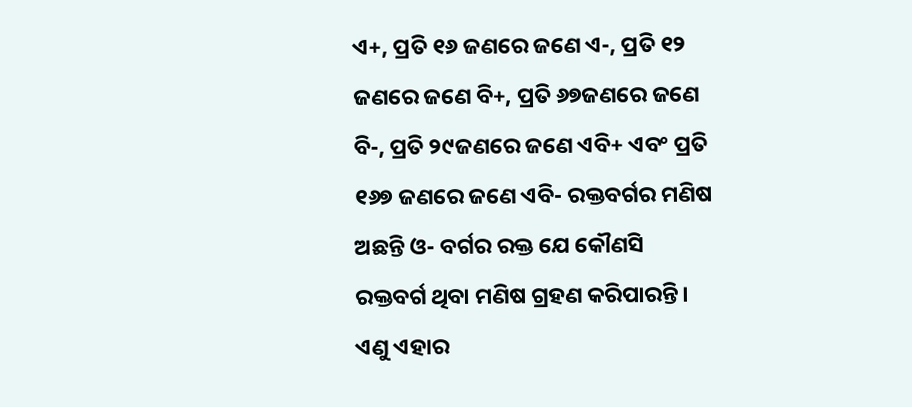ଏ+, ପ୍ରତି ୧୬ ଜଣରେ ଜଣେ ଏ-, ପ୍ରତି ୧୨ ଜଣରେ ଜଣେ ବି+, ପ୍ରତି ୬୭ଜଣରେ ଜଣେ ବି-, ପ୍ରତି ୨୯ଜଣରେ ଜଣେ ଏବି+ ଏବଂ ପ୍ରତି ୧୬୭ ଜଣରେ ଜଣେ ଏବି- ରକ୍ତବର୍ଗର ମଣିଷ ଅଛନ୍ତି ଓ- ବର୍ଗର ରକ୍ତ ଯେ କୌଣସି ରକ୍ତବର୍ଗ ଥିବା ମଣିଷ ଗ୍ରହଣ କରିପାରନ୍ତି। ଏଣୁ ଏହାର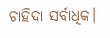ଚାହିଦା ସର୍ବାଧିକ।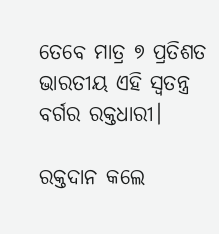ତେବେ ମାତ୍ର ୭ ପ୍ରତିଶତ ଭାରତୀୟ ଏହି ସ୍ୱତନ୍ତ୍ର ବର୍ଗର ରକ୍ତଧାରୀ।

ରକ୍ତଦାନ କଲେ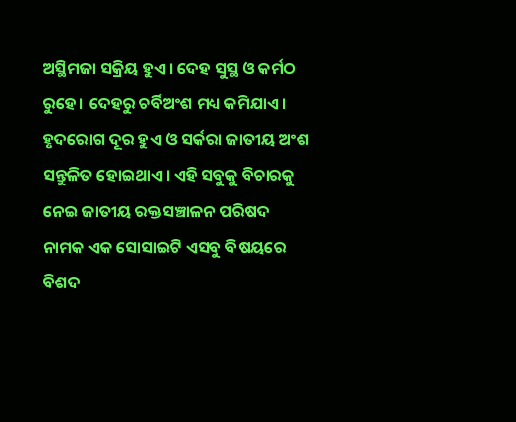ଅସ୍ଥିମଜା ସକ୍ରିୟ ହୁଏ। ଦେହ ସୁସ୍ଥ ଓ କର୍ମଠ ରୁହେ। ଦେହରୁ ଚର୍ବିଅଂଶ ମଧ୍ୟ କମିଯାଏ। ହୃଦରୋଗ ଦୂର ହୁଏ ଓ ସର୍କରା ଜାତୀୟ ଅଂଶ ସନ୍ତୁଳିତ ହୋଇଥାଏ। ଏହି ସବୁକୁ ବିଚାରକୁ ନେଇ ଜାତୀୟ ରକ୍ତସଞ୍ଚାଳନ ପରିଷଦ ନାମକ ଏକ ସୋସାଇଟି ଏସବୁ ବିଷୟରେ ବିଶଦ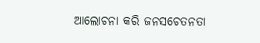ଆଲୋଚନା କରି ଜନସଚେତନତା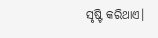ସୃଷ୍ଟି କରିଥାଏ।